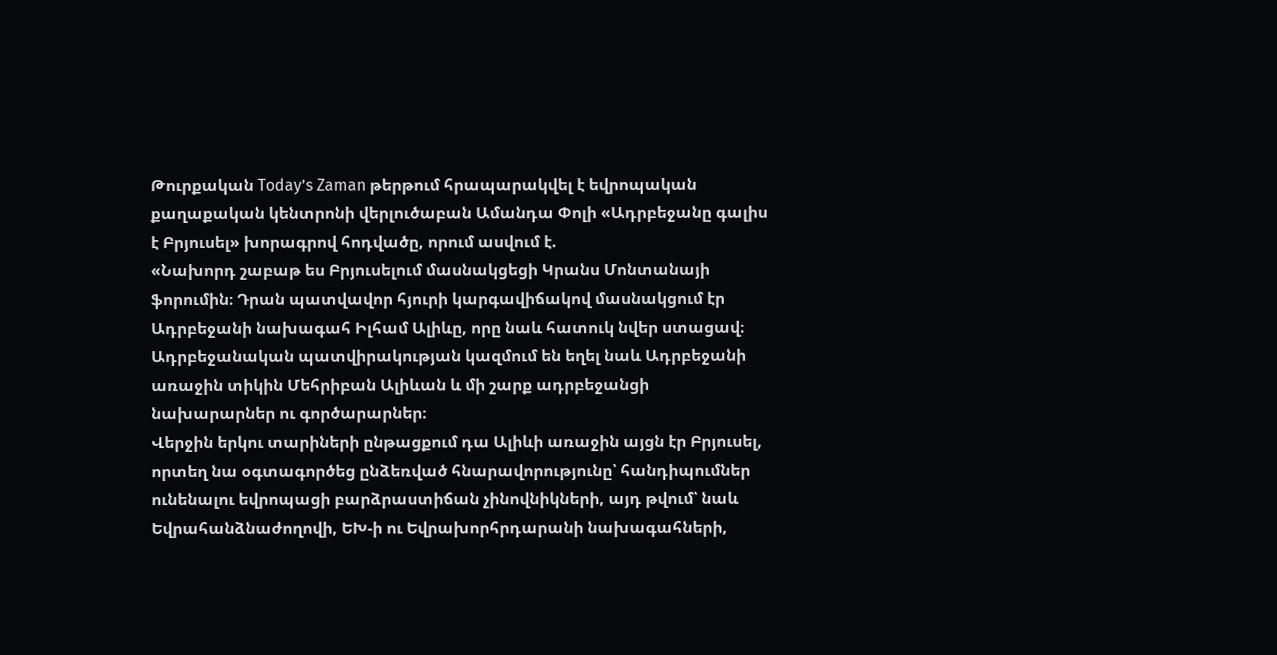Թուրքական Today’s Zaman թերթում հրապարակվել է եվրոպական քաղաքական կենտրոնի վերլուծաբան Ամանդա Փոլի «Ադրբեջանը գալիս է Բրյուսել» խորագրով հոդվածը, որում ասվում է.
«Նախորդ շաբաթ ես Բրյուսելում մասնակցեցի Կրանս Մոնտանայի ֆորումին։ Դրան պատվավոր հյուրի կարգավիճակով մասնակցում էր Ադրբեջանի նախագահ Իլհամ Ալիևը, որը նաև հատուկ նվեր ստացավ։ Ադրբեջանական պատվիրակության կազմում են եղել նաև Ադրբեջանի առաջին տիկին Մեհրիբան Ալիևան և մի շարք ադրբեջանցի նախարարներ ու գործարարներ։
Վերջին երկու տարիների ընթացքում դա Ալիևի առաջին այցն էր Բրյուսել, որտեղ նա օգտագործեց ընձեռված հնարավորությունը՝ հանդիպումներ ունենալու եվրոպացի բարձրաստիճան չինովնիկների, այդ թվում՝ նաև Եվրահանձնաժողովի, ԵԽ-ի ու Եվրախորհրդարանի նախագահների,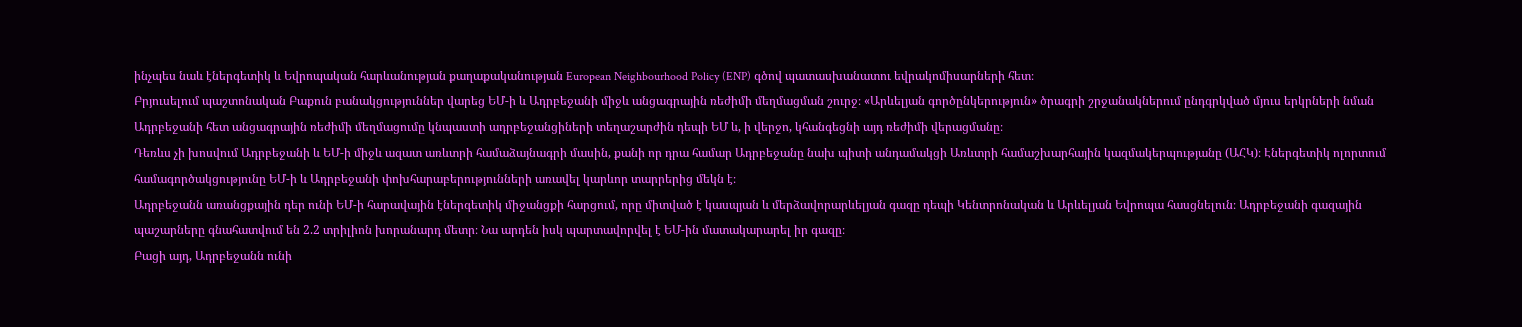ինչպես նաև էներգետիկ և Եվրոպական հարևանության քաղաքականության European Neighbourhood Policy (ENP) գծով պատասխանատու եվրակոմիսարների հետ։
Բրյուսելում պաշտոնական Բաքուն բանակցություններ վարեց ԵՄ-ի և Ադրբեջանի միջև անցագրային ռեժիմի մեղմացման շուրջ։ «Արևելյան գործընկերություն» ծրագրի շրջանակներում ընդգրկված մյուս երկրների նման Ադրբեջանի հետ անցագրային ռեժիմի մեղմացումը կնպաստի ադրբեջանցիների տեղաշարժին դեպի ԵՄ և, ի վերջո, կհանգեցնի այդ ռեժիմի վերացմանը։
Դեռևս չի խոսվում Ադրբեջանի և ԵՄ-ի միջև ազատ առևտրի համաձայնագրի մասին, քանի որ դրա համար Ադրբեջանը նախ պիտի անդամակցի Առևտրի համաշխարհային կազմակերպությանը (ԱՀԿ)։ Էներգետիկ ոլորտում համագործակցությունը ԵՄ-ի և Ադրբեջանի փոխհարաբերությունների առավել կարևոր տարրերից մեկն է։
Ադրբեջանն առանցքային դեր ունի ԵՄ-ի հարավային էներգետիկ միջանցքի հարցում, որը միտված է կասպյան և մերձավորարևելյան գազը դեպի Կենտրոնական և Արևելյան Եվրոպա հասցնելուն։ Ադրբեջանի գազային պաշարները գնահատվում են 2.2 տրիլիոն խորանարդ մետր։ Նա արդեն իսկ պարտավորվել է ԵՄ-ին մատակարարել իր գազը։
Բացի այդ, Ադրբեջանն ունի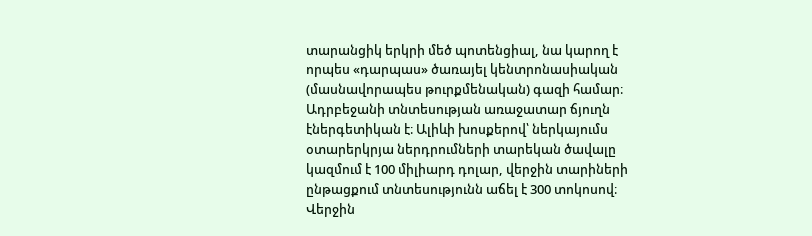տարանցիկ երկրի մեծ պոտենցիալ, նա կարող է որպես «դարպաս» ծառայել կենտրոնասիական (մասնավորապես թուրքմենական) գազի համար։
Ադրբեջանի տնտեսության առաջատար ճյուղն էներգետիկան է։ Ալիևի խոսքերով՝ ներկայումս օտարերկրյա ներդրումների տարեկան ծավալը կազմում է 100 միլիարդ դոլար, վերջին տարիների ընթացքում տնտեսությունն աճել է 300 տոկոսով։ Վերջին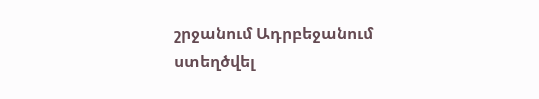շրջանում Ադրբեջանում ստեղծվել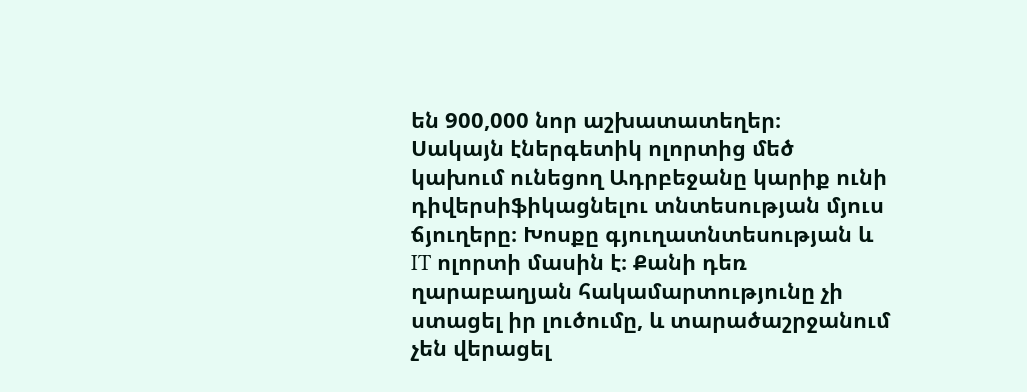են 900,000 նոր աշխատատեղեր։
Սակայն էներգետիկ ոլորտից մեծ կախում ունեցող Ադրբեջանը կարիք ունի դիվերսիֆիկացնելու տնտեսության մյուս ճյուղերը։ Խոսքը գյուղատնտեսության և IT ոլորտի մասին է։ Քանի դեռ ղարաբաղյան հակամարտությունը չի ստացել իր լուծումը, և տարածաշրջանում չեն վերացել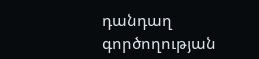դանդաղ գործողության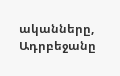ականները, Ադրբեջանը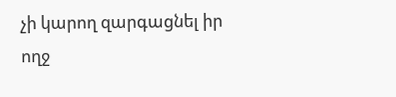չի կարող զարգացնել իր ողջ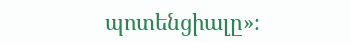պոտենցիալը»։